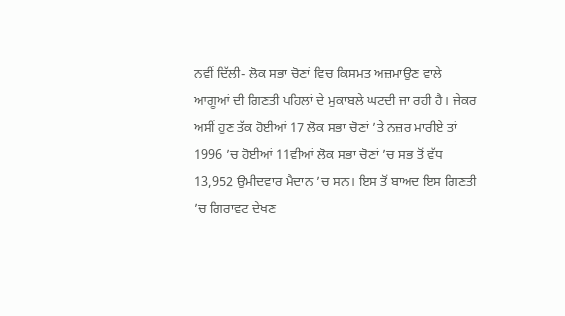ਨਵੀਂ ਦਿੱਲੀ- ਲੋਕ ਸਭਾ ਚੋਣਾਂ ਵਿਚ ਕਿਸਮਤ ਅਜ਼ਮਾਉਣ ਵਾਲੇ ਆਗੂਆਂ ਦੀ ਗਿਣਤੀ ਪਹਿਲਾਂ ਦੇ ਮੁਕਾਬਲੇ ਘਟਦੀ ਜਾ ਰਹੀ ਹੈ। ਜੇਕਰ ਅਸੀਂ ਹੁਣ ਤੱਕ ਹੋਈਆਂ 17 ਲੋਕ ਸਭਾ ਚੋਣਾਂ ’ਤੇ ਨਜ਼ਰ ਮਾਰੀਏ ਤਾਂ 1996 ’ਚ ਹੋਈਆਂ 11ਵੀਆਂ ਲੋਕ ਸਭਾ ਚੋਣਾਂ ’ਚ ਸਭ ਤੋਂ ਵੱਧ 13,952 ਉਮੀਦਵਾਰ ਮੈਦਾਨ ’ਚ ਸਨ। ਇਸ ਤੋਂ ਬਾਅਦ ਇਸ ਗਿਣਤੀ ’ਚ ਗਿਰਾਵਟ ਦੇਖਣ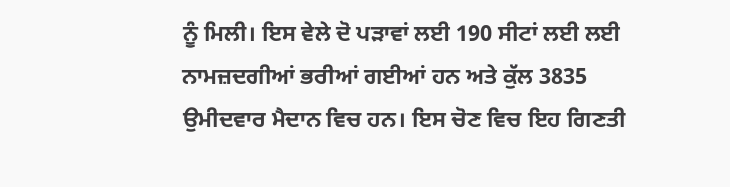ਨੂੰ ਮਿਲੀ। ਇਸ ਵੇਲੇ ਦੋ ਪੜਾਵਾਂ ਲਈ 190 ਸੀਟਾਂ ਲਈ ਲਈ ਨਾਮਜ਼ਦਗੀਆਂ ਭਰੀਆਂ ਗਈਆਂ ਹਨ ਅਤੇ ਕੁੱਲ 3835 ਉਮੀਦਵਾਰ ਮੈਦਾਨ ਵਿਚ ਹਨ। ਇਸ ਚੋਣ ਵਿਚ ਇਹ ਗਿਣਤੀ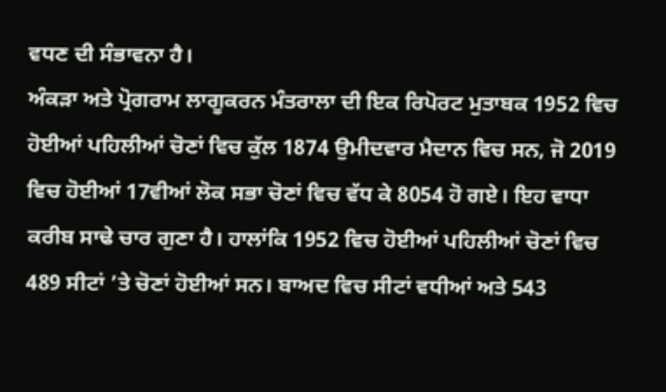ਵਧਣ ਦੀ ਸੰਭਾਵਨਾ ਹੈ।
ਅੰਕੜਾ ਅਤੇ ਪ੍ਰੋਗਰਾਮ ਲਾਗੂਕਰਨ ਮੰਤਰਾਲਾ ਦੀ ਇਕ ਰਿਪੋਰਟ ਮੁਤਾਬਕ 1952 ਵਿਚ ਹੋਈਆਂ ਪਹਿਲੀਆਂ ਚੋਣਾਂ ਵਿਚ ਕੁੱਲ 1874 ਉਮੀਦਵਾਰ ਮੈਦਾਨ ਵਿਚ ਸਨ, ਜੋ 2019 ਵਿਚ ਹੋਈਆਂ 17ਵੀਆਂ ਲੋਕ ਸਭਾ ਚੋਣਾਂ ਵਿਚ ਵੱਧ ਕੇ 8054 ਹੋ ਗਏ। ਇਹ ਵਾਧਾ ਕਰੀਬ ਸਾਢੇ ਚਾਰ ਗੁਣਾ ਹੈ। ਹਾਲਾਂਕਿ 1952 ਵਿਚ ਹੋਈਆਂ ਪਹਿਲੀਆਂ ਚੋਣਾਂ ਵਿਚ 489 ਸੀਟਾਂ ’ਤੇ ਚੋਣਾਂ ਹੋਈਆਂ ਸਨ। ਬਾਅਦ ਵਿਚ ਸੀਟਾਂ ਵਧੀਆਂ ਅਤੇ 543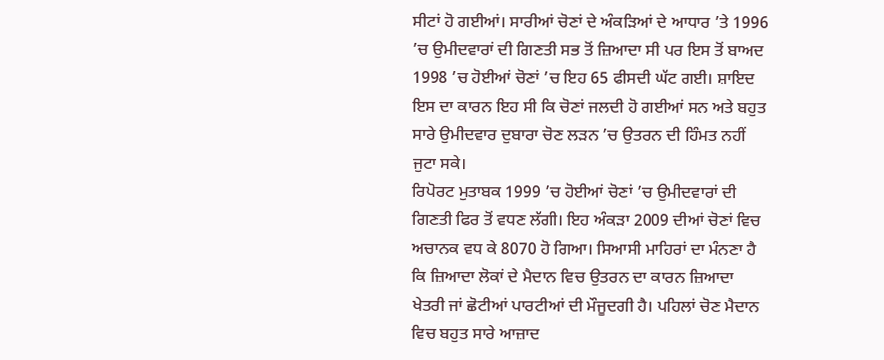ਸੀਟਾਂ ਹੋ ਗਈਆਂ। ਸਾਰੀਆਂ ਚੋਣਾਂ ਦੇ ਅੰਕੜਿਆਂ ਦੇ ਆਧਾਰ ’ਤੇ 1996 ’ਚ ਉਮੀਦਵਾਰਾਂ ਦੀ ਗਿਣਤੀ ਸਭ ਤੋਂ ਜ਼ਿਆਦਾ ਸੀ ਪਰ ਇਸ ਤੋਂ ਬਾਅਦ 1998 ’ਚ ਹੋਈਆਂ ਚੋਣਾਂ ’ਚ ਇਹ 65 ਫੀਸਦੀ ਘੱਟ ਗਈ। ਸ਼ਾਇਦ ਇਸ ਦਾ ਕਾਰਨ ਇਹ ਸੀ ਕਿ ਚੋਣਾਂ ਜਲਦੀ ਹੋ ਗਈਆਂ ਸਨ ਅਤੇ ਬਹੁਤ ਸਾਰੇ ਉਮੀਦਵਾਰ ਦੁਬਾਰਾ ਚੋਣ ਲੜਨ ’ਚ ਉਤਰਨ ਦੀ ਹਿੰਮਤ ਨਹੀਂ ਜੁਟਾ ਸਕੇ।
ਰਿਪੋਰਟ ਮੁਤਾਬਕ 1999 ’ਚ ਹੋਈਆਂ ਚੋਣਾਂ ’ਚ ਉਮੀਦਵਾਰਾਂ ਦੀ ਗਿਣਤੀ ਫਿਰ ਤੋਂ ਵਧਣ ਲੱਗੀ। ਇਹ ਅੰਕੜਾ 2009 ਦੀਆਂ ਚੋਣਾਂ ਵਿਚ ਅਚਾਨਕ ਵਧ ਕੇ 8070 ਹੋ ਗਿਆ। ਸਿਆਸੀ ਮਾਹਿਰਾਂ ਦਾ ਮੰਨਣਾ ਹੈ ਕਿ ਜ਼ਿਆਦਾ ਲੋਕਾਂ ਦੇ ਮੈਦਾਨ ਵਿਚ ਉਤਰਨ ਦਾ ਕਾਰਨ ਜ਼ਿਆਦਾ ਖੇਤਰੀ ਜਾਂ ਛੋਟੀਆਂ ਪਾਰਟੀਆਂ ਦੀ ਮੌਜੂਦਗੀ ਹੈ। ਪਹਿਲਾਂ ਚੋਣ ਮੈਦਾਨ ਵਿਚ ਬਹੁਤ ਸਾਰੇ ਆਜ਼ਾਦ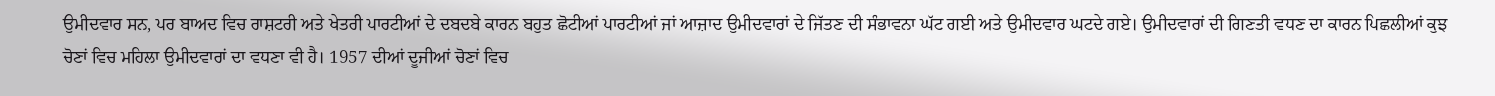ਉਮੀਦਵਾਰ ਸਨ, ਪਰ ਬਾਅਦ ਵਿਚ ਰਾਸ਼ਟਰੀ ਅਤੇ ਖੇਤਰੀ ਪਾਰਟੀਆਂ ਦੇ ਦਬਦਬੇ ਕਾਰਨ ਬਹੁਤ ਛੋਟੀਆਂ ਪਾਰਟੀਆਂ ਜਾਂ ਆਜ਼ਾਦ ਉਮੀਦਵਾਰਾਂ ਦੇ ਜਿੱਤਣ ਦੀ ਸੰਭਾਵਨਾ ਘੱਟ ਗਈ ਅਤੇ ਉਮੀਦਵਾਰ ਘਟਦੇ ਗਏ। ਉਮੀਦਵਾਰਾਂ ਦੀ ਗਿਣਤੀ ਵਧਣ ਦਾ ਕਾਰਨ ਪਿਛਲੀਆਂ ਕੁਝ ਚੋਣਾਂ ਵਿਚ ਮਹਿਲਾ ਉਮੀਦਵਾਰਾਂ ਦਾ ਵਧਣਾ ਵੀ ਹੈ। 1957 ਦੀਆਂ ਦੂਜੀਆਂ ਚੋਣਾਂ ਵਿਚ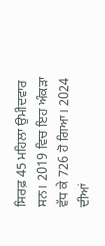ਸਿਰਫ਼ 45 ਮਹਿਲਾ ਉਮੀਦਵਾਰ ਸਨ। 2019 ਵਿਚ ਇਹ ਅੰਕੜਾ ਵੱਧ ਕੇ 726 ਹੋ ਗਿਆ। 2024 ਦੀਆਂ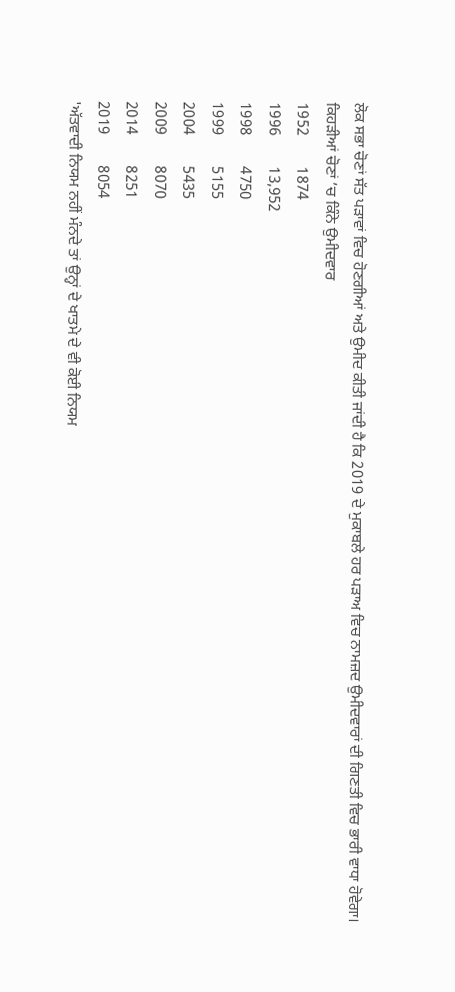ਲੋਕ ਸਭਾ ਚੋਣਾਂ ਸੱਤ ਪੜਾਵਾਂ ਵਿਚ ਹੋਣਗੀਆਂ ਅਤੇ ਉਮੀਦ ਕੀਤੀ ਜਾਂਦੀ ਹੈ ਕਿ 2019 ਦੇ ਮੁਕਾਬਲੇ ਹਰ ਪੜਾਅ ਵਿਚ ਨਾਮਜ਼ਦ ਉਮੀਦਵਾਰਾਂ ਦੀ ਗਿਣਤੀ ਵਿਚ ਭਾਰੀ ਵਾਧਾ ਹੋਵੇਗਾ।
ਕਿਹੜੀਆਂ ਚੋਣਾਂ ’ਚ ਕਿੰਨੇ ਉਮੀਦਵਾਰ
1952        1874
1996        13,952
1998        4750
1999        5155
2004        5435
2009        8070
2014        8251
2019        8054
'ਅੱਤਵਾਦੀ ਨਿਯਮ ਨਹੀਂ ਮੰਨਦੇ ਤਾਂ ਉਨ੍ਹਾਂ ਦੇ ਖਾਤਮੇ ਦੇ ਵੀ ਕੋਈ ਨਿਯਮ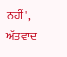ਨਹੀਂ', ਅੱਤਵਾਦ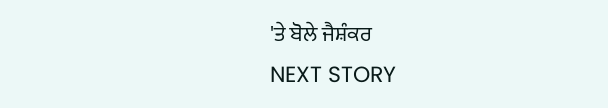'ਤੇ ਬੋਲੇ ਜੈਸ਼ੰਕਰ
NEXT STORY